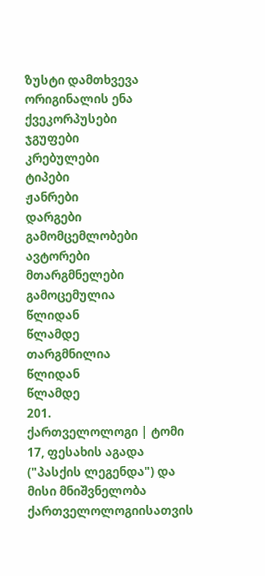ზუსტი დამთხვევა
ორიგინალის ენა
ქვეკორპუსები
ჯგუფები
კრებულები
ტიპები
ჟანრები
დარგები
გამომცემლობები
ავტორები
მთარგმნელები
გამოცემულია
წლიდან
წლამდე
თარგმნილია
წლიდან
წლამდე
201.
ქართველოლოგი | ტომი 17, ფესახის აგადა ("პასქის ლეგენდა") და მისი მნიშვნელობა ქართველოლოგიისათვის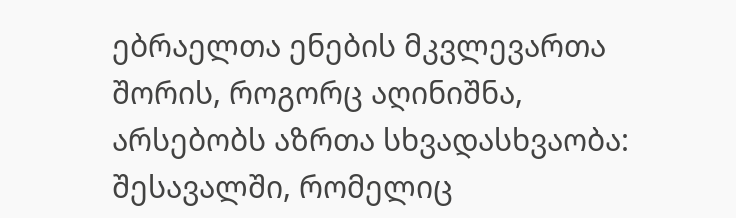ებრაელთა ენების მკვლევართა შორის, როგორც აღინიშნა, არსებობს აზრთა სხვადასხვაობა: შესავალში, რომელიც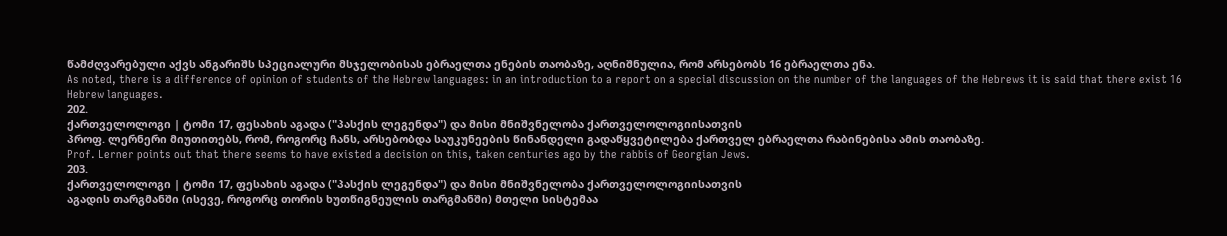წამძღვარებული აქვს ანგარიშს სპეციალური მსჯელობისას ებრაელთა ენების თაობაზე, აღნიშნულია, რომ არსებობს 16 ებრაელთა ენა.
As noted, there is a difference of opinion of students of the Hebrew languages: in an introduction to a report on a special discussion on the number of the languages of the Hebrews it is said that there exist 16 Hebrew languages.
202.
ქართველოლოგი | ტომი 17, ფესახის აგადა ("პასქის ლეგენდა") და მისი მნიშვნელობა ქართველოლოგიისათვის
პროფ. ლერნერი მიუთითებს, რომ, როგორც ჩანს, არსებობდა საუკუნეების წინანდელი გადაწყვეტილება ქართველ ებრაელთა რაბინებისა ამის თაობაზე.
Prof. Lerner points out that there seems to have existed a decision on this, taken centuries ago by the rabbis of Georgian Jews.
203.
ქართველოლოგი | ტომი 17, ფესახის აგადა ("პასქის ლეგენდა") და მისი მნიშვნელობა ქართველოლოგიისათვის
აგადის თარგმანში (ისევე, როგორც თორის ხუთწიგნეულის თარგმანში) მთელი სისტემაა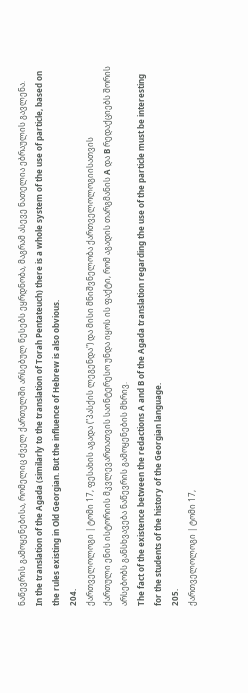ნაწევრის გამოყენებისა, რომელიც ძველ ქართულში არსებულ წესებს ეყრდნობა, მაგრამ ასევე ნათელია ებრაულის გავლენა.
In the translation of the Agada (similarly to the translation of Torah Pentateuch) there is a whole system of the use of particle, based on the rules existing in Old Georgian. But the influence of Hebrew is also obvious.
204.
ქართველოლოგი | ტომი 17, ფესახის აგადა ("პასქის ლეგენდა") და მისი მნიშვნელობა ქართველოლოგიისათვის
ქართული ენის ისტორიის მკვლევართათვის საინტერესო უნდა იყოს ის ფაქტი, რომ აგადის თარგმანის A და B რედაქციებს შორის არსებობს განსხვავება ნაწევრის გამოყენების მხრივ.
The fact of the existence between the redactions A and B of the Agada translation regarding the use of the particle must be interesting for the students of the history of the Georgian language.
205.
ქართველოლოგი | ტომი 17,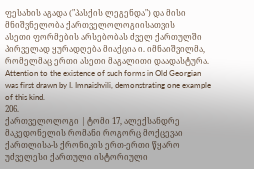ფესახის აგადა ("პასქის ლეგენდა") და მისი მნიშვნელობა ქართველოლოგიისათვის
ასეთი ფორმების არსებობას ძველ ქართულში პირველად ყურადღება მიაქცია ი. იმნაიშვილმა, რომელმაც ერთი ასეთი მაგალითი დაადასტურა.
Attention to the existence of such forms in Old Georgian was first drawn by I. Imnaishvili, demonstrating one example of this kind.
206.
ქართველოლოგი | ტომი 17, ალექსანდრე მაკედონელის რომანი როგორც მოქცევაი ქართლისა-ს ქრონიკის ერთ-ერთი წყარო
უძველესი ქართული ისტორიული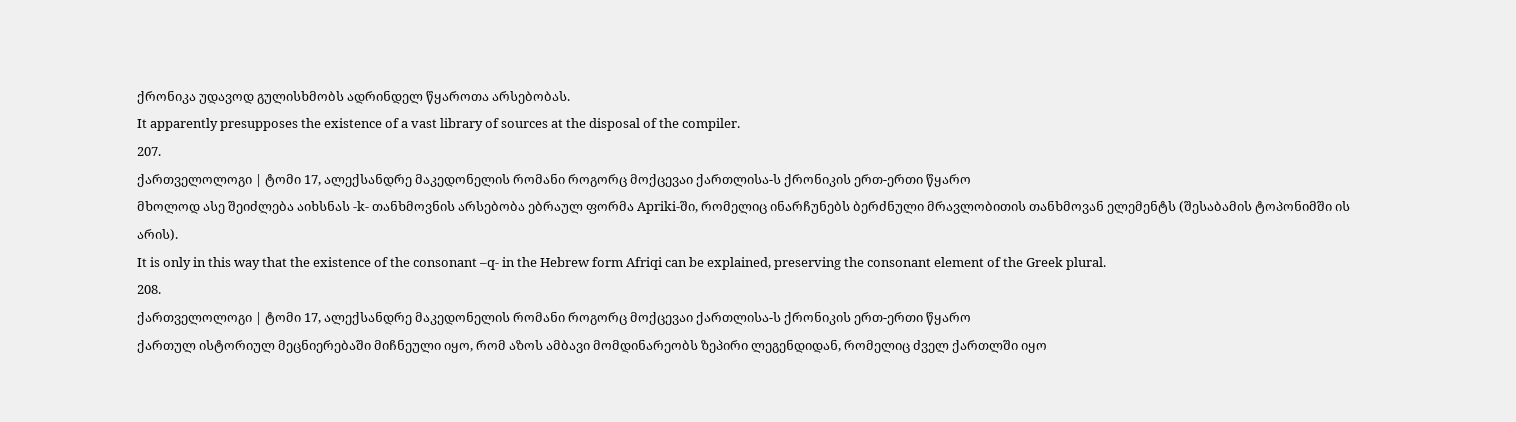ქრონიკა უდავოდ გულისხმობს ადრინდელ წყაროთა არსებობას.
It apparently presupposes the existence of a vast library of sources at the disposal of the compiler.
207.
ქართველოლოგი | ტომი 17, ალექსანდრე მაკედონელის რომანი როგორც მოქცევაი ქართლისა-ს ქრონიკის ერთ-ერთი წყარო
მხოლოდ ასე შეიძლება აიხსნას -k- თანხმოვნის არსებობა ებრაულ ფორმა Apriki-ში, რომელიც ინარჩუნებს ბერძნული მრავლობითის თანხმოვან ელემენტს (შესაბამის ტოპონიმში ის არის).
It is only in this way that the existence of the consonant –q- in the Hebrew form Afriqi can be explained, preserving the consonant element of the Greek plural.
208.
ქართველოლოგი | ტომი 17, ალექსანდრე მაკედონელის რომანი როგორც მოქცევაი ქართლისა-ს ქრონიკის ერთ-ერთი წყარო
ქართულ ისტორიულ მეცნიერებაში მიჩნეული იყო, რომ აზოს ამბავი მომდინარეობს ზეპირი ლეგენდიდან, რომელიც ძველ ქართლში იყო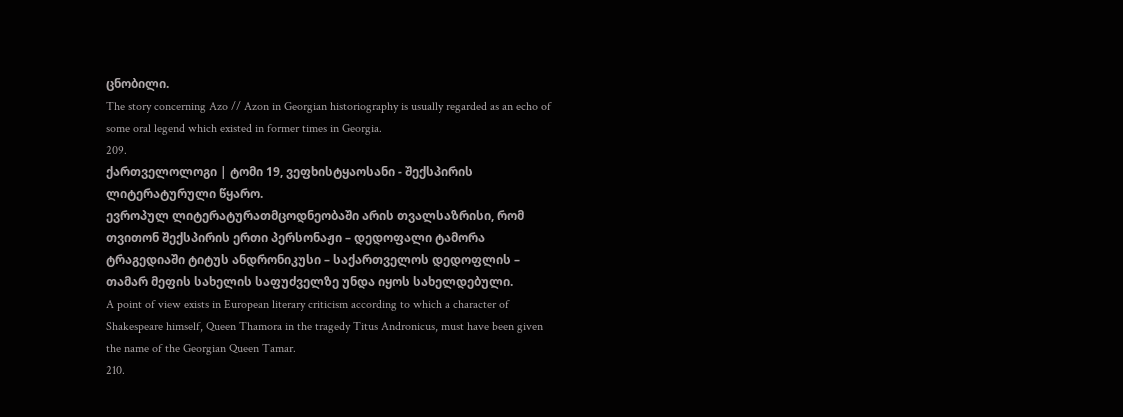ცნობილი.
The story concerning Azo // Azon in Georgian historiography is usually regarded as an echo of some oral legend which existed in former times in Georgia.
209.
ქართველოლოგი | ტომი 19, ვეფხისტყაოსანი - შექსპირის ლიტერატურული წყარო.
ევროპულ ლიტერატურათმცოდნეობაში არის თვალსაზრისი, რომ თვითონ შექსპირის ერთი პერსონაჟი – დედოფალი ტამორა ტრაგედიაში ტიტუს ანდრონიკუსი – საქართველოს დედოფლის – თამარ მეფის სახელის საფუძველზე უნდა იყოს სახელდებული.
A point of view exists in European literary criticism according to which a character of Shakespeare himself, Queen Thamora in the tragedy Titus Andronicus, must have been given the name of the Georgian Queen Tamar.
210.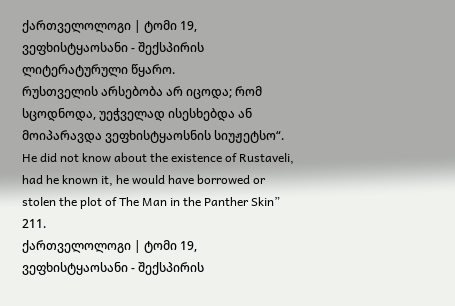ქართველოლოგი | ტომი 19, ვეფხისტყაოსანი - შექსპირის ლიტერატურული წყარო.
რუსთველის არსებობა არ იცოდა; რომ სცოდნოდა, უეჭველად ისესხებდა ან მოიპარავდა ვეფხისტყაოსნის სიუჟეტსო“.
He did not know about the existence of Rustaveli, had he known it, he would have borrowed or stolen the plot of The Man in the Panther Skin”
211.
ქართველოლოგი | ტომი 19, ვეფხისტყაოსანი - შექსპირის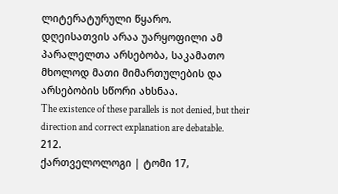ლიტერატურული წყარო.
დღეისათვის არაა უარყოფილი ამ პარალელთა არსებობა, საკამათო მხოლოდ მათი მიმართულების და არსებობის სწორი ახსნაა.
The existence of these parallels is not denied, but their direction and correct explanation are debatable.
212.
ქართველოლოგი | ტომი 17,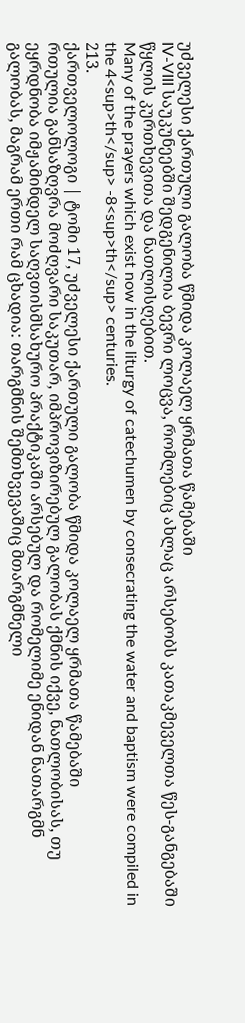უძველესი ქართული გალობა წმიდა კოლაელ ყრმათა წამებაში
IV-VIII საუკუნეებში შედგენილია ბევრი ლოცვა, რომლებიც ახლაც არსებობს კათაკმეველთა წეს-განგებაში წყლის კურთხევითა და ნათლისღებით.
Many of the prayers which exist now in the liturgy of catechumen by consecrating the water and baptism were compiled in the 4<sup>th</sup> -8<sup>th</sup> centuries.
213.
ქართველოლოგი | ტომი 17, უძველესი ქართული გალობა წმიდა კოლაელ ყრმათა წამებაში
რთულია განსაზღვრა მოძღვარი საკუთარ, იმპროვიზირებულ გალობას ქმნის იქვე, ნათლობისას, თუ ეყრდნობა იმჟამინდელ საღვთისმსახურო პრაქტიკაში არსებულ და რომელიმე ენიდან ნათარგმნ გალობას, მაგრამ ერთი რამ ცხადია: თარგმნის შემთხვევაშიც მთარგმნელი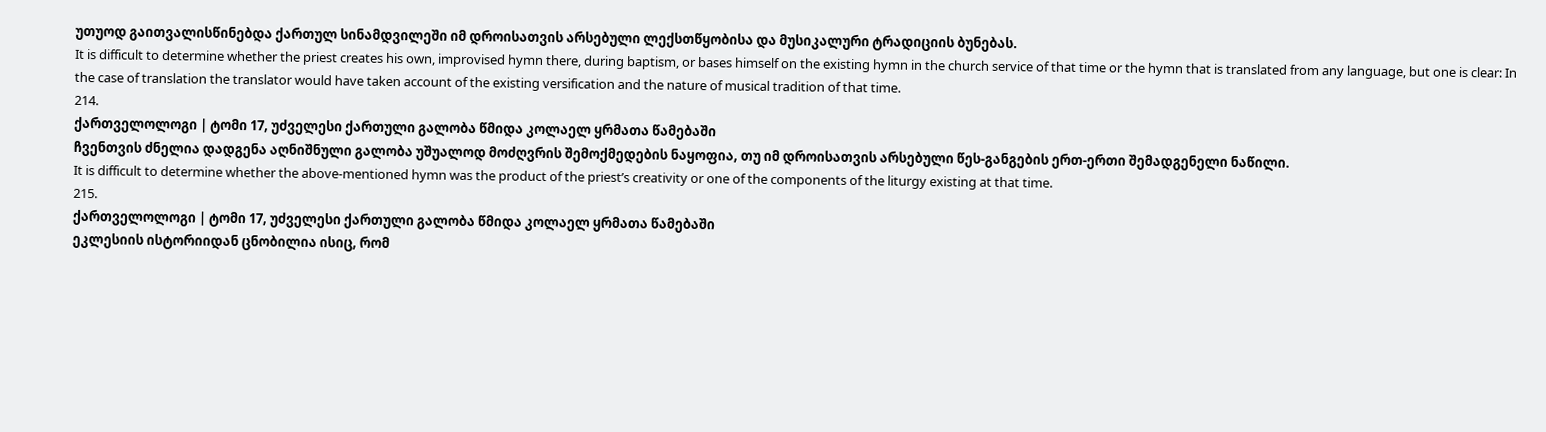უთუოდ გაითვალისწინებდა ქართულ სინამდვილეში იმ დროისათვის არსებული ლექსთწყობისა და მუსიკალური ტრადიციის ბუნებას.
It is difficult to determine whether the priest creates his own, improvised hymn there, during baptism, or bases himself on the existing hymn in the church service of that time or the hymn that is translated from any language, but one is clear: In the case of translation the translator would have taken account of the existing versification and the nature of musical tradition of that time.
214.
ქართველოლოგი | ტომი 17, უძველესი ქართული გალობა წმიდა კოლაელ ყრმათა წამებაში
ჩვენთვის ძნელია დადგენა აღნიშნული გალობა უშუალოდ მოძღვრის შემოქმედების ნაყოფია, თუ იმ დროისათვის არსებული წეს-განგების ერთ-ერთი შემადგენელი ნაწილი.
It is difficult to determine whether the above-mentioned hymn was the product of the priest’s creativity or one of the components of the liturgy existing at that time.
215.
ქართველოლოგი | ტომი 17, უძველესი ქართული გალობა წმიდა კოლაელ ყრმათა წამებაში
ეკლესიის ისტორიიდან ცნობილია ისიც, რომ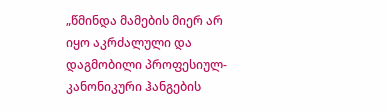„წმინდა მამების მიერ არ იყო აკრძალული და დაგმობილი პროფესიულ-კანონიკური ჰანგების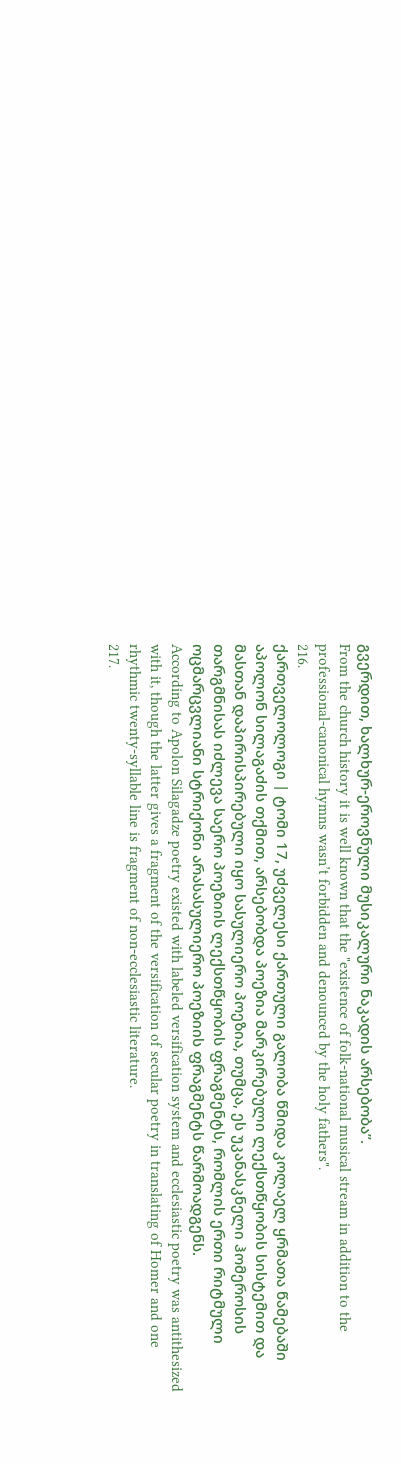გვერდით, ხალხურ-ეროვნული მუსიკალური ნაკადის არსებობა”.
From the church history it is well known that the "existence of folk-national musical stream in addition to the professional-canonical hymns wasn’t forbidden and denounced by the holy fathers".
216.
ქართველოლოგი | ტომი 17, უძველესი ქართული გალობა წმიდა კოლაელ ყრმათა წამებაში
აპოლონ სილაგაძის თქმით, არსებობდა პოეზია მარკირებული ლექსთწყობის სისტემით და მასთან დაპირისპირებული იყო სასულიერო პოეზია, თუმცა, ეს უკანასკნელი ჰომეროსის თარგმნისას იძლევა საერო პოეზიის ლექსთწყობის ფრაგმენტს, რომლის ერთი რიტმული ოცმარცვლიანი სტრიქონი არასასულიერო პოეზიის ფრაგმენტს წარმოადგენს.
According to Apolon Silagadze poetry existed with labeled versification system and ecclesiastic poetry was antithesized with it, though the latter gives a fragment of the versification of secular poetry in translating of Homer and one rhythmic twenty-syllable line is fragment of non-ecclesiastic literature.
217.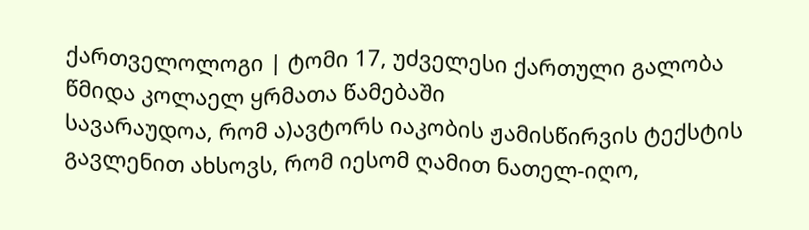ქართველოლოგი | ტომი 17, უძველესი ქართული გალობა წმიდა კოლაელ ყრმათა წამებაში
სავარაუდოა, რომ ა)ავტორს იაკობის ჟამისწირვის ტექსტის გავლენით ახსოვს, რომ იესომ ღამით ნათელ-იღო,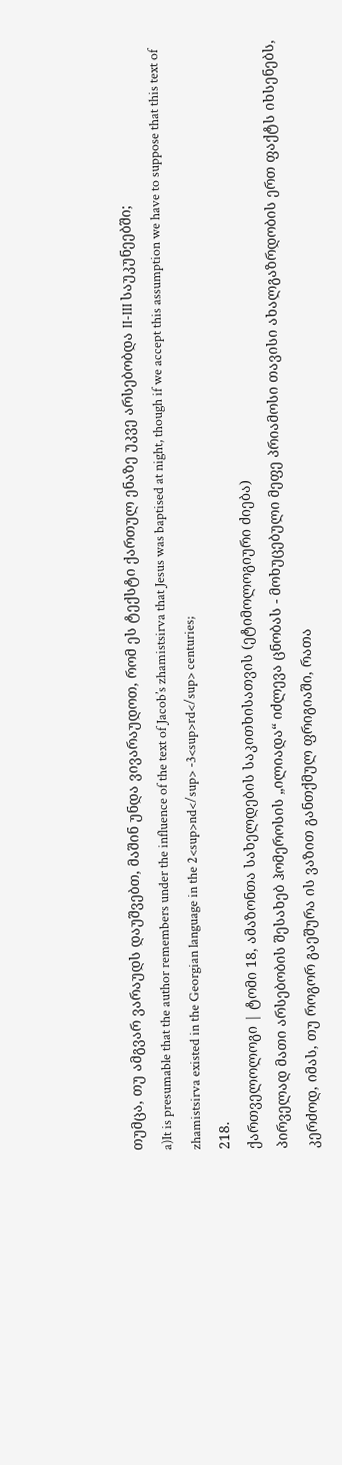თუმცა, თუ ამგვარ ვარაუდს დაუშვებთ, მაშინ უნდა ვივარაუდოთ, რომ ეს ტექსტი ქართულ ენაზე უკვე არსებობდა II-III საუკუნეებში;
a)It is presumable that the author remembers under the influence of the text of Jacob’s zhamistsirva that Jesus was baptised at night, though if we accept this assumption we have to suppose that this text of zhamistsirva existed in the Georgian language in the 2<sup>nd</sup> -3<sup>rd</sup> centuries;
218.
ქართველოლოგი | ტომი 18, ამაზონთა სახელდების საკითხისათვის (ეტიმოლოგიური ძიება)
პირველად მათი არსებობის შესახებ ჰომეროსის „ილიადა“ იძლევა ცნობას - მოხუცებული მეფე პრიამოსი თავისი ახალგაზრდობის ერთ ფაქტს იხსენებს, კერძოდ, იმას, თუ როგორ გაეშურა ის ვაზით განთქმულ ფრიგიაში, რათა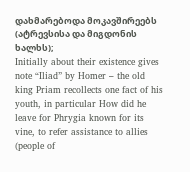დახმარებოდა მოკავშირეებს (ატრევსისა და მიგდონის ხალხს);
Initially about their existence gives note “Iliad” by Homer – the old king Priam recollects one fact of his youth, in particular How did he leave for Phrygia known for its vine, to refer assistance to allies (people of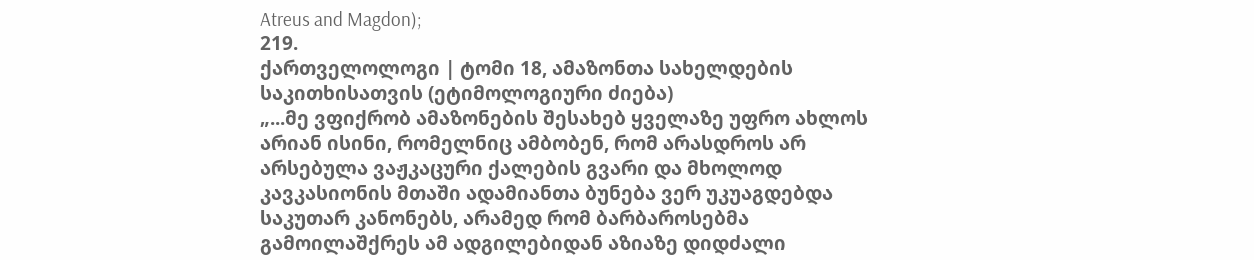Atreus and Magdon);
219.
ქართველოლოგი | ტომი 18, ამაზონთა სახელდების საკითხისათვის (ეტიმოლოგიური ძიება)
„...მე ვფიქრობ ამაზონების შესახებ ყველაზე უფრო ახლოს არიან ისინი, რომელნიც ამბობენ, რომ არასდროს არ არსებულა ვაჟკაცური ქალების გვარი და მხოლოდ კავკასიონის მთაში ადამიანთა ბუნება ვერ უკუაგდებდა საკუთარ კანონებს, არამედ რომ ბარბაროსებმა გამოილაშქრეს ამ ადგილებიდან აზიაზე დიდძალი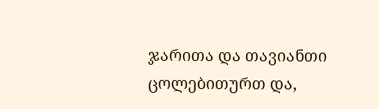ჯარითა და თავიანთი ცოლებითურთ და,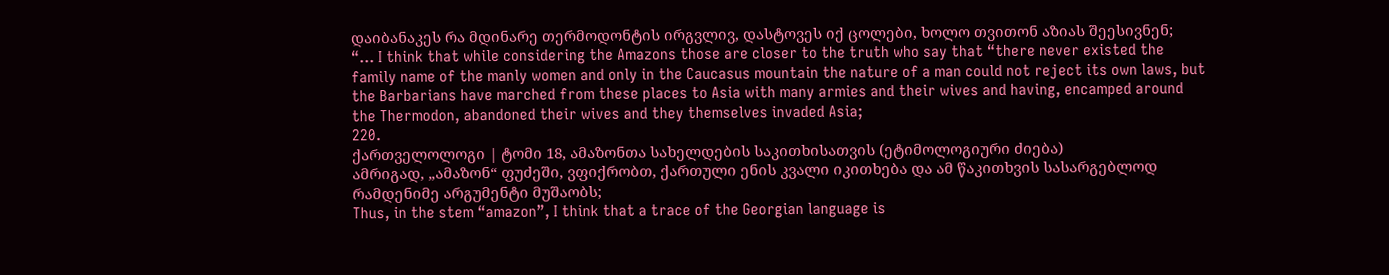დაიბანაკეს რა მდინარე თერმოდონტის ირგვლივ, დასტოვეს იქ ცოლები, ხოლო თვითონ აზიას შეესივნენ;
“… I think that while considering the Amazons those are closer to the truth who say that “there never existed the family name of the manly women and only in the Caucasus mountain the nature of a man could not reject its own laws, but the Barbarians have marched from these places to Asia with many armies and their wives and having, encamped around the Thermodon, abandoned their wives and they themselves invaded Asia;
220.
ქართველოლოგი | ტომი 18, ამაზონთა სახელდების საკითხისათვის (ეტიმოლოგიური ძიება)
ამრიგად, „ამაზონ“ ფუძეში, ვფიქრობთ, ქართული ენის კვალი იკითხება და ამ წაკითხვის სასარგებლოდ რამდენიმე არგუმენტი მუშაობს;
Thus, in the stem “amazon”, I think that a trace of the Georgian language is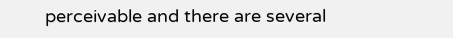perceivable and there are several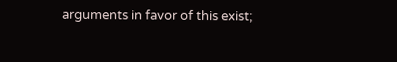arguments in favor of this exist;